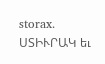storax.
ՍՏԻՒՐԱԿ եւ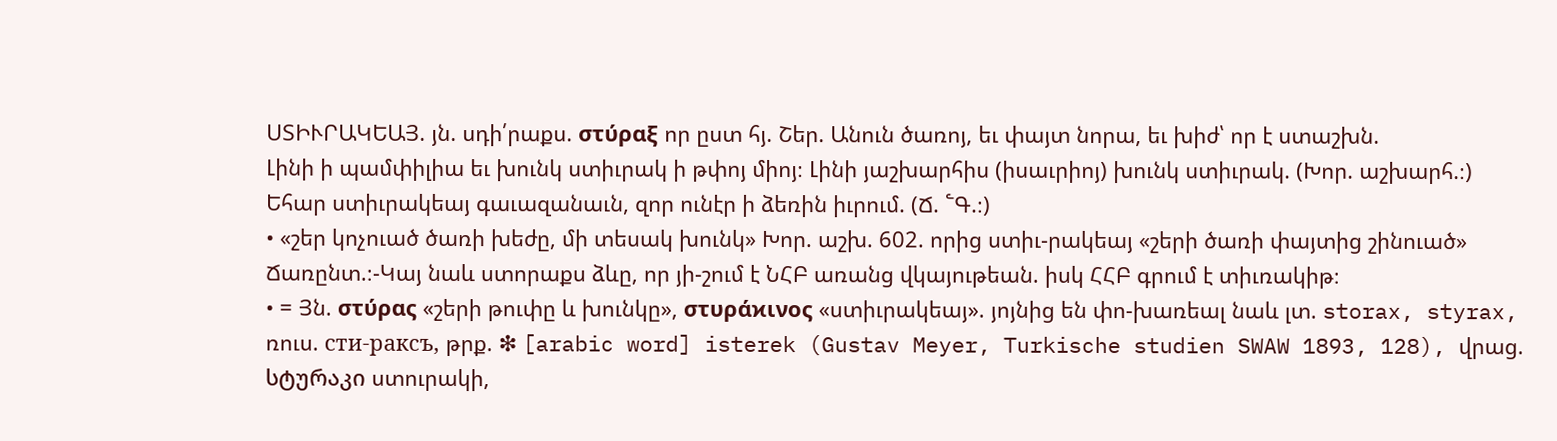ՍՏԻՒՐԱԿԵԱՅ. յն. սդի՛րաքս. στύραξ որ ըստ հյ. Շեր. Անուն ծառոյ, եւ փայտ նորա, եւ խիժ՝ որ է ստաշխն.
Լինի ի պամփիլիա եւ խունկ ստիւրակ ի թփոյ միոյ։ Լինի յաշխարհիս (իսաւրիոյ) խունկ ստիւրակ. (Խոր. աշխարհ.։)
Եհար ստիւրակեայ գաւազանաւն, զոր ունէր ի ձեռին իւրում. (Ճ. ՟Գ.։)
• «շեր կոչուած ծառի խեժը, մի տեսակ խունկ» Խոր. աշխ. 602. որից ստիւ-րակեայ «շերի ծառի փայտից շինուած» Ճառընտ.։-Կայ նաև ստորաքս ձևը, որ յի-շում է ՆՀԲ առանց վկայութեան. իսկ ՀՀԲ գրում է տիւռակիթ։
• = Յն. στύρας «շերի թուփը և խունկը», στυράϰινος «ստիւրակեայ». յոյնից են փո-խառեալ նաև լտ. storax, styrax, ռուս. сти-paкcъ, թրք. ❇ [arabic word] isterek (Gustav Meyer, Turkische studien SWAW 1893, 128), վրաց. სტურაკი ստուրակի,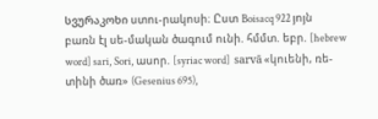სვურაკოხი ստու-րակոսի։ Ըստ Boisacq 922 յոյն բառն էլ սե-մական ծագում ունի. հմմտ. եբր. [hebrew word] sari, Sori, ասոր. [syriac word]  sarvā «կուենի, ռե-տինի ծառ» (Gesenius 695),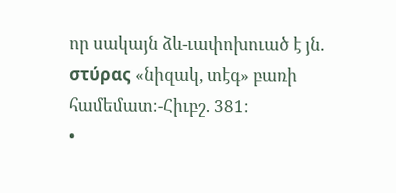որ սակայն ձև-ւափոխուած է յն. στύρας «նիզակ, տէգ» բառի համեմատ։-Հիւբշ. 381։
•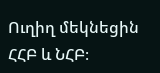Ուղիղ մեկնեցին ՀՀԲ և ՆՀԲ։